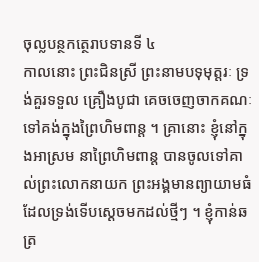ចុល្លបន្ថកត្ថេរាបទានទី ៤
កាលនោះ ព្រះជិនស្រី ព្រះនាមបទុមុត្តរៈ ទ្រង់គួរទទួល គ្រឿងបូជា គេចចេញចាកគណៈ ទៅគង់ក្នុងព្រៃហិមពាន្ត ។ គ្រានោះ ខ្ញុំនៅក្នុងអាស្រម នាព្រៃហិមពាន្ត បានចូលទៅគាល់ព្រះលោកនាយក ព្រះអង្គមានព្យាយាមធំ ដែលទ្រង់ទើបស្តេចមកដល់ថ្មីៗ ។ ខ្ញុំកាន់ឆត្រ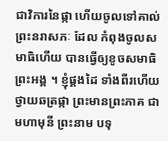ជាវិការនៃផ្កា ហើយចូលទៅគាល់ព្រះនរាសភៈ ដែល កំពុងចូលសមាធិហើយ បានធ្វើឲ្យខូចសមាធិព្រះអង្គ ។ ខ្ញុំផ្គងដៃ ទាំងពីរហើយ ថ្វាយឆត្រផ្កា ព្រះមានព្រះភាគ ជាមហាមុនី ព្រះនាម បទុ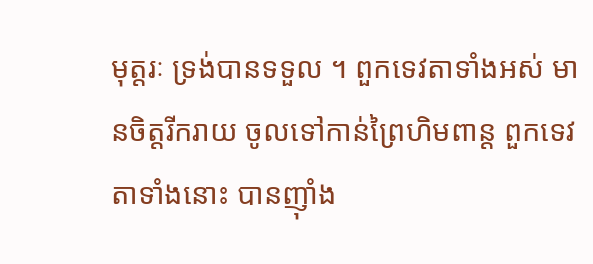មុត្តរៈ ទ្រង់បានទទួល ។ ពួកទេវតាទាំងអស់ មានចិត្តរីករាយ ចូលទៅកាន់ព្រៃហិមពាន្ត ពួកទេវតាទាំងនោះ បានញ៉ាំង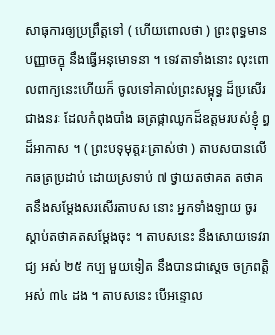សាធុការឲ្យប្រព្រឹត្តទៅ ( ហើយពោលថា ) ព្រះពុទ្ធមានបញ្ញាចក្ខុ នឹងធ្វើអនុមោទនា ។ ទេវតាទាំងនោះ លុះពោលពាក្យនេះហើយក៏ ចូលទៅគាល់ព្រះសម្ពុទ្ធ ដ៏ប្រសើរជាងនរៈ ដែលកំពុងបាំង ឆត្រផ្កាឈូកដ៏ឧត្តមរបស់ខ្ញុំ ព្ធដ៏អាកាស ។ ( ព្រះបទុមុត្តរៈត្រាស់ថា ) តាបសបានលើកឆត្រប្រដាប់ ដោយស្រទាប់ ៧ ថ្វាយតថាគត តថាគតនឹងសម្តែងសរសើរតាបស នោះ អ្នកទាំងឡាយ ចូរស្តាប់តថាគតសម្តែងចុះ ។ តាបសនេះ នឹងសោយទេវរាជ្យ អស់ ២៥ កប្ប មួយទៀត នឹងបានជាស្តេច ចក្រពត្តិ អស់ ៣៤ ដង ។ តាបសនេះ បើអន្ទោល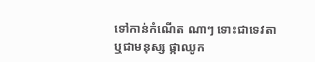ទៅកាន់កំណើត ណាៗ ទោះជាទេវតា ឬជាមនុស្ស ផ្កាឈូក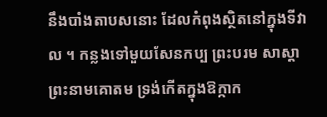នឹងបាំងតាបសនោះ ដែលកំពុងស្ថិតនៅក្នុងទីវាល ។ កន្លងទៅមួយសែនកប្ប ព្រះបរម សាស្តា ព្រះនាមគោតម ទ្រង់កើតក្នុងឱក្កាក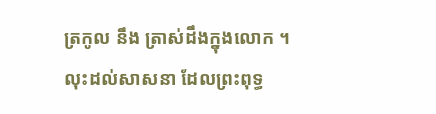ត្រកូល នឹង ត្រាស់ដឹងក្នុងលោក ។ លុះដល់សាសនា ដែលព្រះពុទ្ធ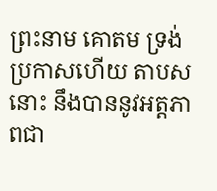ព្រះនាម គោតម ទ្រង់ប្រកាសហើយ តាបសនោះ នឹងបាននូវអត្តភាពជា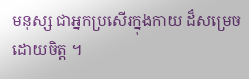មនុស្ស ជាអ្នកប្រសើរក្នុងកាយ ដ៏សម្រេចដោយចិត្ត ។